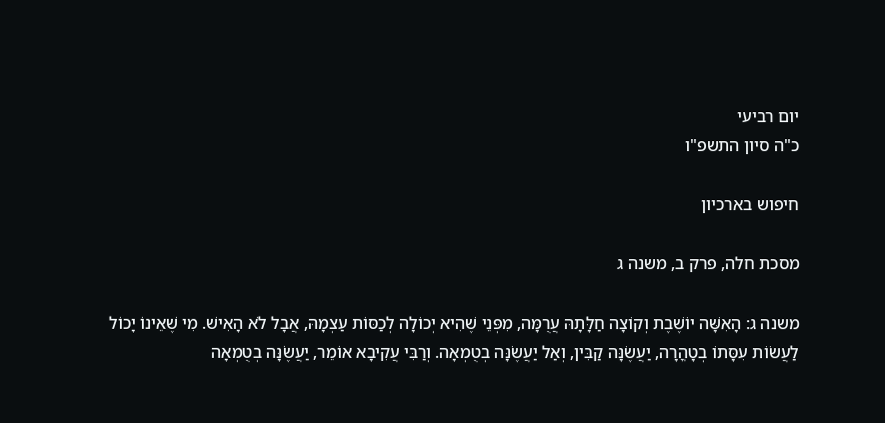יום רביעי
כ"ה סיון התשפ"ו

חיפוש בארכיון

מסכת חלה, פרק ב, משנה ג

משנה ג: הָאִשָּׁה יוֹשֶׁבֶת וְקוֹצָה חַלָּתָהּ עֲרֻמָּה, מִפְּנֵי שֶׁהִיא יְכוֹלָה לְכַסּוֹת עַצְמָהּ, אֲבָל לֹא הָאִישׁ. מִי שֶׁאֵינוֹ יָכוֹל לַעֲשׂוֹת עִסָּתוֹ בְטָהֳרָה, יַעֲשֶׂנָּה קַבִּין, וְאַל יַעֲשֶׂנָּה בְטֻמְאָה. וְרַבִּי עֲקִיבָא אוֹמֵר, יַעֲשֶׂנָּה בְטֻמְאָה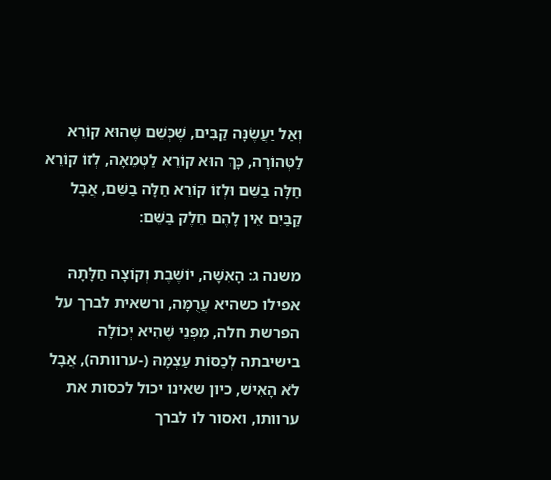וְאַל יַעֲשֶׂנָּה קַבִּים, שֶׁכְּשֵׁם שֶׁהוּא קוֹרֵא לַטְּהוֹרָה, כָּךְ הוּא קוֹרֵא לַטְּמֵאָה, לְזוֹ קוֹרֵא חַלָּה בַשֵּׁם וּלְזוֹ קוֹרֵא חַלָּה בַשֵּׁם, אֲבָל קַבַּיִם אֵין לָהֶם חֵלֶק בַּשֵּׁם:

משנה ג: הָאִשָּׁה, יוֹשֶׁבֶת וְקוֹצָה חַלָּתָהּ אפילו כשהיא עֲרֻמָּה, ורשאית לברך על הפרשת חלה, מִפְּנֵי שֶׁהִיא יְכוֹלָה בישיבתה לְכַסּוֹת עַצְמָהּ (-ערוותה), אֲבָל לֹא הָאִישׁ, כיון שאינו יכול לכסות את ערוותו, ואסור לו לברך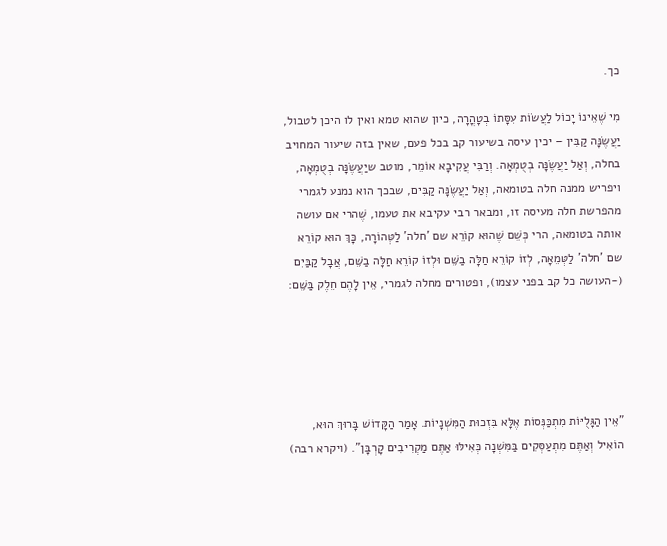כך.

מִי שֶׁאֵינוֹ יָכוֹל לַעֲשׂוֹת עִסָּתוֹ בְטָהֳרָה, כיון שהוא טמא ואין לו היכן לטבול, יַעֲשֶׂנָּה קַבִּין – יכין עיסה בשיעור קב בכל פעם, שאין בזה שיעור המחויב בחלה, וְאַל יַעֲשֶׂנָּה בְטֻמְאָה. וְרַבִּי עֲקִיבָא אוֹמֵר, מוטב שיַעֲשֶׂנָּה בְטֻמְאָה, ויפריש ממנה חלה בטומאה, וְאַל יַעֲשֶׂנָּה קַבִּים, שבכך הוא נמנע לגמרי מהפרשת חלה מעיסה זו, ומבאר רבי עקיבא את טעמו, שֶׁהרי אם עושה אותה בטומאה, הרי כְּשֵׁם שֶׁהוּא קוֹרֵא שם 'חלה' לַטְּהוֹרָה, כָּךְ הוּא קוֹרֵא שם 'חלה' לַטְּמֵאָה, לְזוֹ קוֹרֵא חַלָּה בַשֵּׁם וּלְזוֹ קוֹרֵא חַלָּה בַשֵּׁם, אֲבָל קַבַּיִם (-העושה כל קב בפני עצמו), ופטורים מחלה לגמרי, אֵין לָהֶם חֵלֶק בַּשֵּׁם:





"אֵין הַגָּלֻיּוֹת מִתְכַּנְּסוֹת אֶלָּא בִּזְכוּת הַמִּשְׁנָיוֹת. אָמַר הַקָּדוֹשׁ בָּרוּךְ הוּא, הוֹאִיל וְאַתֶּם מִתְעַסְּקִים בַּמִּשְׁנָה כְּאִילּוּ אַתֶּם מַקְרִיבִים קָרְבָּן". (ויקרא רבה)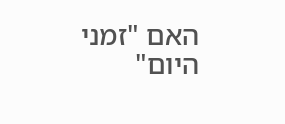האם "זמני היום"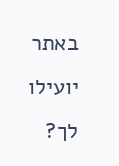באתר יועילו לך?